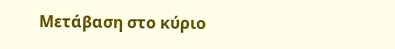Μετάβαση στο κύριο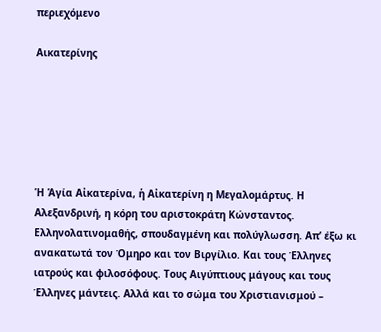περιεχόμενο

Αικατερίνης






Ἡ Ἁγία Αἰκατερίνα, ἡ Αἰκατερίνη η Μεγαλομάρτυς. Η Αλεξανδρινή, η κόρη του αριστοκράτη Κώνσταντος. Ελληνολατινομαθής, σπουδαγμένη και πολύγλωσση. Απ’ έξω κι ανακατωτά τον Όμηρο και τον Βιργίλιο. Και τους Έλληνες ιατρούς και φιλοσόφους. Τους Αιγύπτιους μάγους και τους Έλληνες μάντεις. Αλλά και το σώμα του Χριστιανισμού –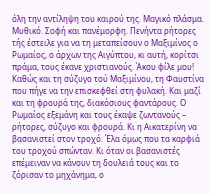όλη την αντίληψη του καιρού της. Μαγικό πλάσμα. Μυθικό. Σοφή και πανέμορφη. Πενήντα ρήτορες τής έστειλε για να τη μεταπείσουν ο Μαξιμίνος ο Ρωμαίος, ο άρχων της Αιγύπτου, κι αυτή, κορίτσι πράμα, τους έκανε χριστιανούς. Άκου φίλε μου! Καθώς και τη σύζυγο τού Μαξιμίνου, τη Φαυστίνα που πήγε να την επισκεφθεί στη φυλακή. Και μαζί και τη φρουρά της, διακόσιους φαντάρους. Ο Ρωμαίος εξεμάνη και τους έκαψε ζωντανούς – ρήτορες, σύζυγο και φρουρά. Κι η Αικατερίνη να βασανιστεί στον τροχό. Έλα όμως που τα καρφιά του τροχού σπώνταν. Κι όταν οι βασανιστές επέμειναν να κάνουν τη δουλειά τους και το ζόρισαν το μηχάνημα, ο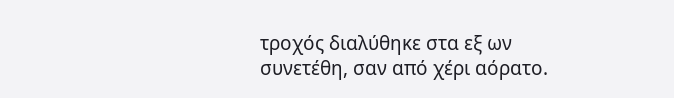τροχός διαλύθηκε στα εξ ων συνετέθη, σαν από χέρι αόρατο.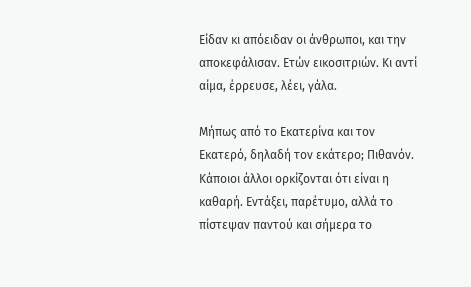Είδαν κι απόειδαν οι άνθρωποι, και την αποκεφάλισαν. Ετών εικοσιτριών. Κι αντί αίμα, έρρευσε, λέει, γάλα.

Μήπως από το Εκατερίνα και τον Εκατερό, δηλαδή τον εκάτερο; Πιθανόν. Κάποιοι άλλοι ορκίζονται ότι είναι η καθαρή. Εντάξει, παρέτυμο, αλλά το πίστεψαν παντού και σήμερα το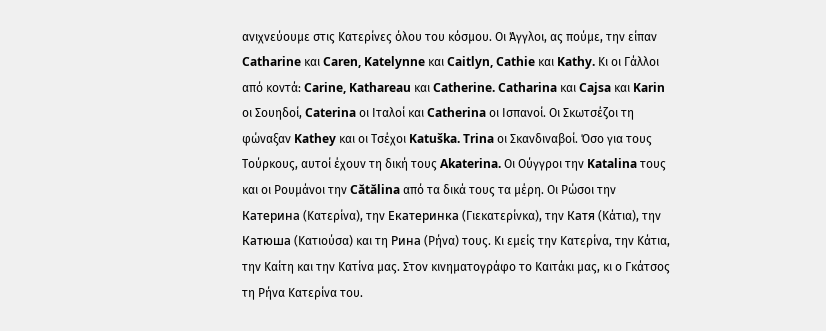ανιχνεύουμε στις Κατερίνες όλου του κόσμου. Οι Άγγλοι, ας πούμε, την είπαν Catharine και Caren, Katelynne και Caitlyn, Cathie και Kathy. Κι οι Γάλλοι από κοντά: Carine, Kathareau και Catherine. Catharina και Cajsa και Karin οι Σουηδοί, Caterina οι Ιταλοί και Catherina οι Ισπανοί. Οι Σκωτσέζοι τη φώναξαν Kathey και οι Τσέχοι Katuška. Trina οι Σκανδιναβοί. Όσο για τους Τούρκους, αυτοί έχουν τη δική τους Akaterina. Οι Ούγγροι την Katalina τους και οι Ρουμάνοι την Cătălina από τα δικά τους τα μέρη. Οι Ρώσοι την Катерина (Κατερίνα), την Екатеринка (Γιεκατερίνκα), την Катя (Κάτια), την Катюша (Κατιούσα) και τη Рина (Ρήνα) τους. Κι εμείς την Κατερίνα, την Κάτια, την Καίτη και την Κατίνα μας. Στον κινηματογράφο το Καιτάκι μας, κι ο Γκάτσος τη Ρήνα Κατερίνα του.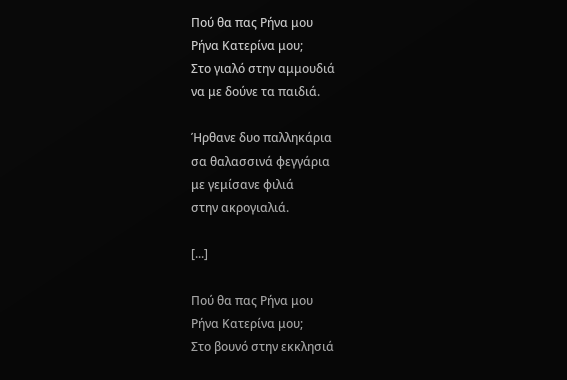Πού θα πας Ρήνα μου
Ρήνα Κατερίνα μου;
Στο γιαλό στην αμμουδιά
να με δούνε τα παιδιά.

Ήρθανε δυο παλληκάρια
σα θαλασσινά φεγγάρια
με γεμίσανε φιλιά
στην ακρογιαλιά.

[...]

Πού θα πας Ρήνα μου
Ρήνα Κατερίνα μου;
Στο βουνό στην εκκλησιά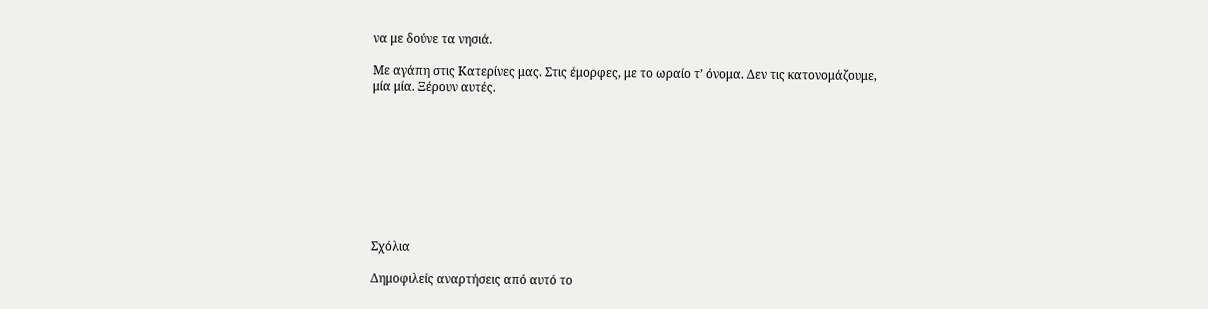να με δούνε τα νησιά.

Με αγάπη στις Κατερίνες μας. Στις έμορφες, με το ωραίο τ’ όνομα. Δεν τις κατονομάζουμε, μία μία. Ξέρουν αυτές.









Σχόλια

Δημοφιλείς αναρτήσεις από αυτό το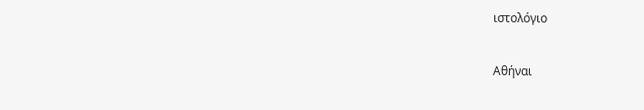ιστολόγιο

Αθήναι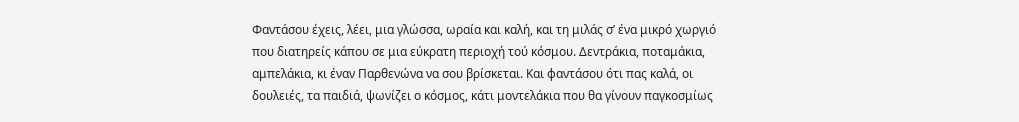Φαντάσου έχεις, λέει, μια γλώσσα, ωραία και καλή, και τη μιλάς σ’ ένα μικρό χωργιό που διατηρείς κάπου σε μια εύκρατη περιοχή τού κόσμου. Δεντράκια, ποταμάκια, αμπελάκια, κι έναν Παρθενώνα να σου βρίσκεται. Και φαντάσου ότι πας καλά, οι δουλειές, τα παιδιά, ψωνίζει ο κόσμος, κάτι μοντελάκια που θα γίνουν παγκοσμίως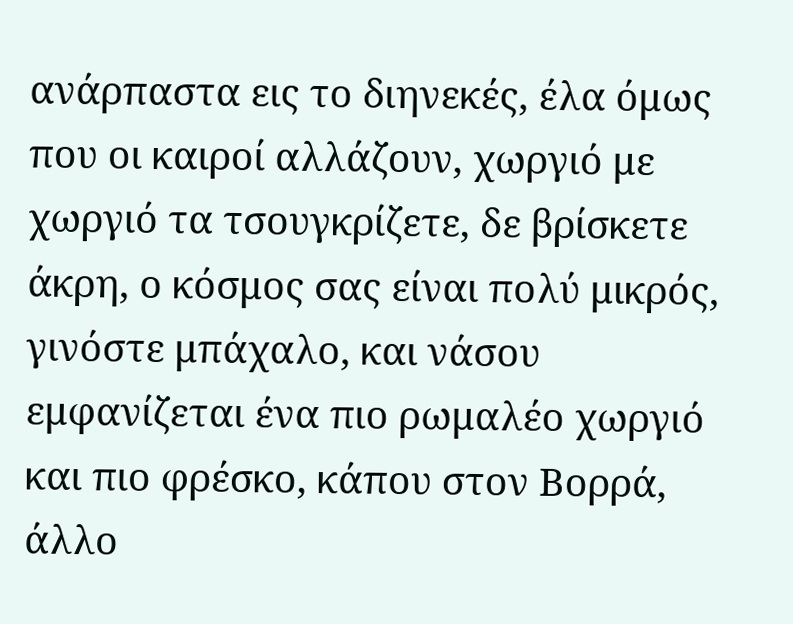ανάρπαστα εις το διηνεκές, έλα όμως που οι καιροί αλλάζουν, χωργιό με χωργιό τα τσουγκρίζετε, δε βρίσκετε άκρη, ο κόσμος σας είναι πολύ μικρός, γινόστε μπάχαλο, και νάσου εμφανίζεται ένα πιο ρωμαλέο χωργιό και πιο φρέσκο, κάπου στον Βορρά, άλλο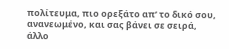πολίτευμα, πιο ορεξάτο απ’ το δικό σου, ανανεωμένο, και σας βάνει σε σειρά, άλλο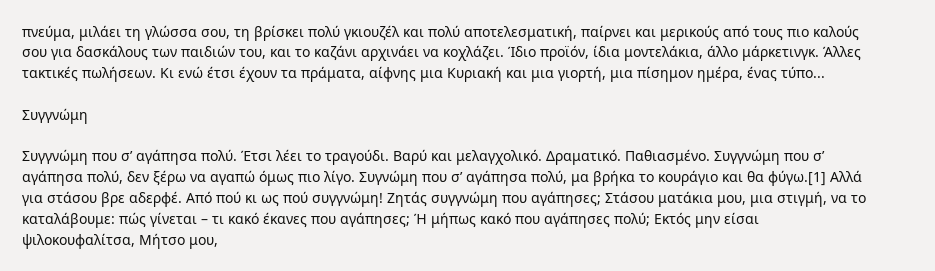πνεύμα, μιλάει τη γλώσσα σου, τη βρίσκει πολύ γκιουζέλ και πολύ αποτελεσματική, παίρνει και μερικούς από τους πιο καλούς σου για δασκάλους των παιδιών του, και το καζάνι αρχινάει να κοχλάζει. Ίδιο προϊόν, ίδια μοντελάκια, άλλο μάρκετινγκ. Άλλες τακτικές πωλήσεων. Κι ενώ έτσι έχουν τα πράματα, αίφνης μια Κυριακή και μια γιορτή, μια πίσημον ημέρα, ένας τύπο...

Συγγνώμη

Συγγνώμη που σ’ αγάπησα πολύ. Έτσι λέει το τραγούδι. Βαρύ και μελαγχολικό. Δραματικό. Παθιασμένο. Συγγνώμη που σ’ αγάπησα πολύ, δεν ξέρω να αγαπώ όμως πιο λίγο. Συγνώμη που σ’ αγάπησα πολύ, μα βρήκα το κουράγιο και θα φύγω.[1] Αλλά για στάσου βρε αδερφέ. Από πού κι ως πού συγγνώμη! Ζητάς συγγνώμη που αγάπησες; Στάσου ματάκια μου, μια στιγμή, να το καταλάβουμε: πώς γίνεται – τι κακό έκανες που αγάπησες; Ή μήπως κακό που αγάπησες πολύ; Εκτός μην είσαι ψιλοκουφαλίτσα, Μήτσο μου,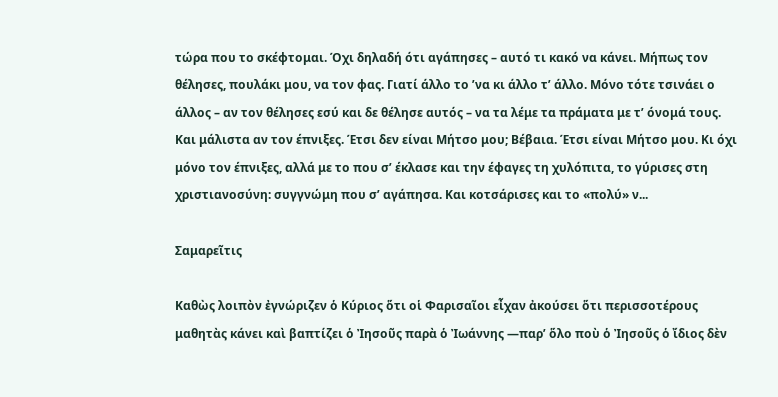τώρα που το σκέφτομαι. Όχι δηλαδή ότι αγάπησες – αυτό τι κακό να κάνει. Μήπως τον θέλησες, πουλάκι μου, να τον φας. Γιατί άλλο το ’να κι άλλο τ’ άλλο. Μόνο τότε τσινάει ο άλλος – αν τον θέλησες εσύ και δε θέλησε αυτός – να τα λέμε τα πράματα με τ’ όνομά τους. Και μάλιστα αν τον έπνιξες. Έτσι δεν είναι Μήτσο μου; Βέβαια. Έτσι είναι Μήτσο μου. Κι όχι μόνο τον έπνιξες, αλλά με το που σ’ έκλασε και την έφαγες τη χυλόπιτα, το γύρισες στη χριστιανοσύνη: συγγνώμη που σ’ αγάπησα. Και κοτσάρισες και το «πολύ» ν...

Σαμαρεῖτις

Καθὼς λοιπὸν ἐγνώριζεν ὁ Κύριος ὅτι οἱ Φαρισαῖοι εἶχαν ἀκούσει ὅτι περισσοτέρους μαθητὰς κάνει καὶ βαπτίζει ὁ Ἰησοῦς παρὰ ὁ Ἰωάννης —παρ’ ὅλο ποὺ ὁ Ἰησοῦς ὁ ἴδιος δὲν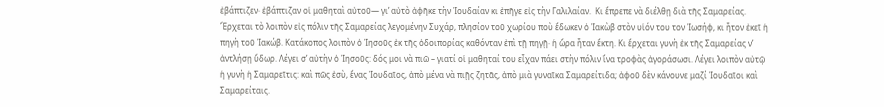ἐβάπτιζεν· ἐβάπτιζαν οἱ μαθηταὶ αὐτοῦ— γι’ αὐτὸ ἀφῆκε τὴν Ἰουδαίαν κι ἐπῆγε εἰς τὴν Γαλιλαίαν.  Κι ἔπρεπε νὰ διέλθῃ διὰ τῆς Σαμαρείας. Ἔρχεται τὸ λοιπὸν εἰς πόλιν τῆς Σαμαρείας λεγομένην Συχάρ, πλησίον τοῦ χωρίου ποὺ ἔδωκεν ὁ Ἰακὼβ στὸν υἱόν του τον Ἰωσήφ, κι ἦτον ἐκεῖ ἡ πηγὴ τοῦ Ἰακώβ. Κατάκοπος λοιπὸν ὁ Ἰησοῦς ἐκ τῆς ὁδοιπορίας καθόνταν ἐπὶ τῇ πηγῇ· ἡ ὥρα ἦταν ἕκτη. Κι ἔρχεται γυνὴ ἐκ τῆς Σαμαρείας ν’ ἀντλήσῃ ὕδωρ. Λέγει σ’ αὐτὴν ὁ Ἰησοῦς: δός μοι νὰ πιῶ – γιατί οἱ μαθηταί του εἶχαν πάει στὴν πόλιν ἵνα τροφὰς ἀγοράσωσι. Λέγει λοιπὸν αὐτῷ ἡ γυνὴ ἡ Σαμαρεῖτις: καὶ πῶς ἐσὺ, ἕνας Ἰουδαῖος, ἀπὸ μένα νὰ πιῇς ζητᾶς, ἀπὸ μιὰ γυναῖκα Σαμαρείτιδα; ἀφοῦ δὲν κάνουνε μαζί Ἰουδαῖοι καὶ Σαμαρείταις.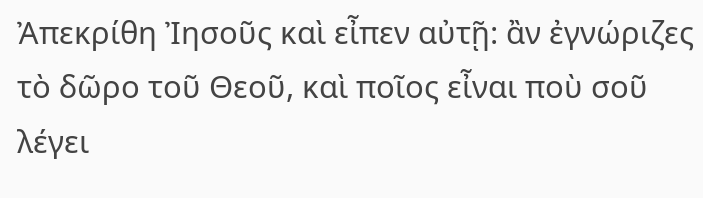Ἀπεκρίθη Ἰησοῦς καὶ εἶπεν αὐτῇ: ἂν ἐγνώριζες τὸ δῶρο τοῦ Θεοῦ, καὶ ποῖος εἶναι ποὺ σοῦ λέγει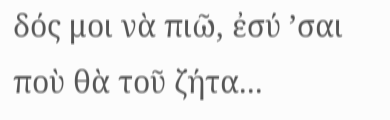δός μοι νὰ πιῶ, ἐσύ ’σαι ποὺ θὰ τοῦ ζήτα...